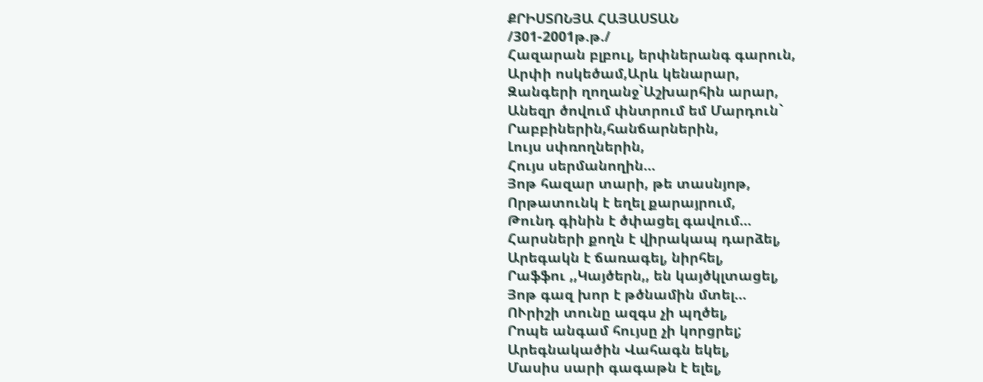ՔՐԻՍՏՈՆՅԱ ՀԱՅԱՍՏԱՆ
/301-2001թ.թ./
Հազարան բլբուլ, երփներանգ գարուն,
Արփի ոսկեծամ,Արև կենարար,
Զանգերի ղողանջ`Աշխարհին արար,
Անեզր ծովում փնտրում եմ Մարդուն`
Րաբբիներին,հանճարներին,
Լույս սփռողներին,
Հույս սերմանողին...
Յոթ հազար տարի, թե տասնյոթ,
Որթատունկ է եղել քարայրում,
Թունդ գինին է ծփացել գավում...
Հարսների քողն է վիրակապ դարձել,
Արեգակն է ճառագել, նիրհել,
Րաֆֆու ,,Կայծերն,, են կայծկլտացել,
Յոթ գազ խոր է թծնամին մտել...
ՈՒրիշի տունը ազգս չի պղծել,
Րոպե անգամ հույսը չի կորցրել;
Արեգնակածին Վահագն եկել,
Մասիս սարի գագաթն է ելել,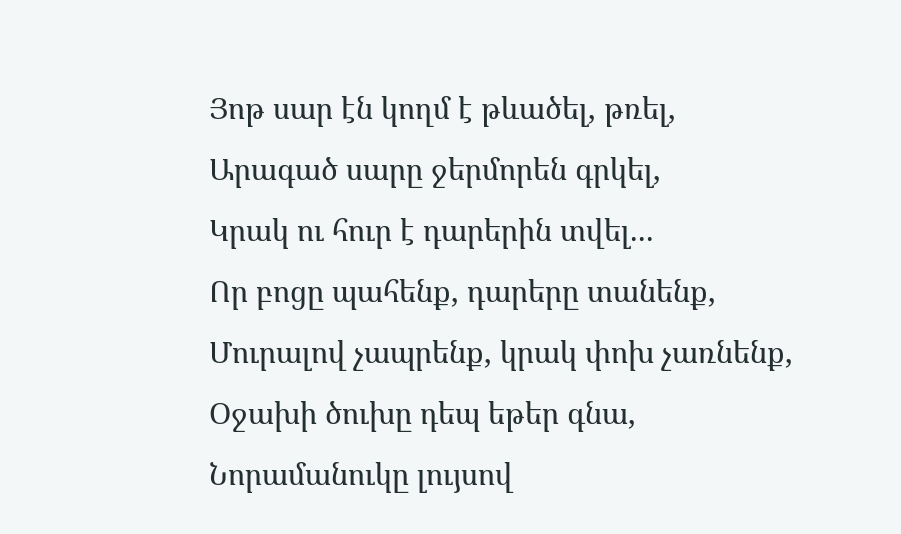Յոթ սար էն կողմ է թևածել, թռել,
Արագած սարը ջերմորեն գրկել,
Կրակ ու հուր է դարերին տվել...
Որ բոցը պահենք, դարերը տանենք,
Մուրալով չապրենք, կրակ փոխ չառնենք,
Օջախի ծուխը դեպ եթեր գնա,
Նորամանուկը լույսով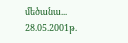մեծանա...
28.05.2001թ.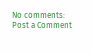No comments:
Post a Comment